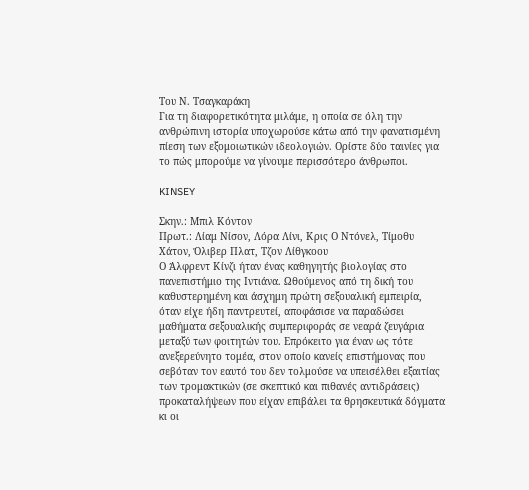Του Ν. Τσαγκαράκη
Για τη διαφορετικότητα μιλάμε, η οποία σε όλη την ανθρώπινη ιστορία υποχωρούσε κάτω από την φανατισμένη πίεση των εξομοιωτικών ιδεολογιών. Ορίστε δύο ταινίες για το πώς μπορούμε να γίνουμε περισσότερο άνθρωποι.

KINSEY

Σκην.: Μπιλ Κόντον
Πρωτ.: Λίαμ Νίσον, Λόρα Λίνι, Κρις Ο Ντόνελ, Τίμοθυ Χάτον, Όλιβερ Πλατ, Τζον Λίθγκοου
Ο Άλφρεντ Κίνζι ήταν ένας καθηγητής βιολογίας στο πανεπιστήμιο της Ιντιάνα. Ωθούμενος από τη δική του καθυστερημένη και άσχημη πρώτη σεξουαλική εμπειρία, όταν είχε ήδη παντρευτεί, αποφάσισε να παραδώσει μαθήματα σεξουαλικής συμπεριφοράς σε νεαρά ζευγάρια μεταξύ των φοιτητών του. Επρόκειτο για έναν ως τότε ανεξερεύνητο τομέα, στον οποίο κανείς επιστήμονας που σεβόταν τον εαυτό του δεν τολμούσε να υπεισέλθει εξαιτίας των τρομακτικών (σε σκεπτικό και πιθανές αντιδράσεις) προκαταλήψεων που είχαν επιβάλει τα θρησκευτικά δόγματα κι οι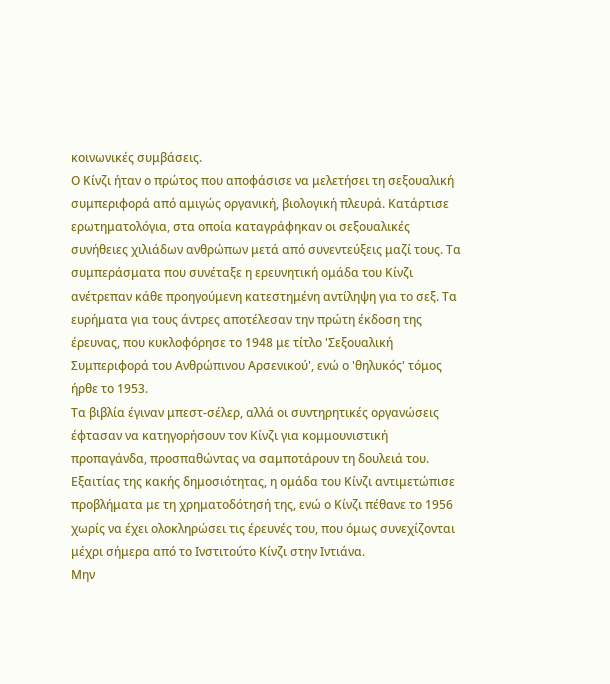κοινωνικές συμβάσεις.
Ο Κίνζι ήταν ο πρώτος που αποφάσισε να μελετήσει τη σεξουαλική συμπεριφορά από αμιγώς οργανική, βιολογική πλευρά. Κατάρτισε ερωτηματολόγια, στα οποία καταγράφηκαν οι σεξουαλικές συνήθειες χιλιάδων ανθρώπων μετά από συνεντεύξεις μαζί τους. Τα συμπεράσματα που συνέταξε η ερευνητική ομάδα του Κίνζι ανέτρεπαν κάθε προηγούμενη κατεστημένη αντίληψη για το σεξ. Τα ευρήματα για τους άντρες αποτέλεσαν την πρώτη έκδοση της έρευνας, που κυκλοφόρησε το 1948 με τίτλο 'Σεξουαλική Συμπεριφορά του Ανθρώπινου Αρσενικού', ενώ ο 'θηλυκός' τόμος ήρθε το 1953.
Τα βιβλία έγιναν μπεστ-σέλερ, αλλά οι συντηρητικές οργανώσεις έφτασαν να κατηγορήσουν τον Κίνζι για κομμουνιστική προπαγάνδα, προσπαθώντας να σαμποτάρουν τη δουλειά του. Εξαιτίας της κακής δημοσιότητας, η ομάδα του Κίνζι αντιμετώπισε προβλήματα με τη χρηματοδότησή της, ενώ ο Κίνζι πέθανε το 1956 χωρίς να έχει ολοκληρώσει τις έρευνές του, που όμως συνεχίζονται μέχρι σήμερα από το Ινστιτούτο Κίνζι στην Ιντιάνα.
Μην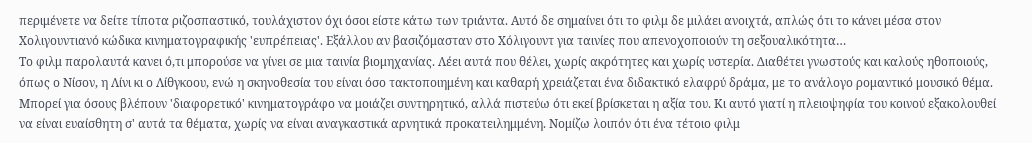περιμένετε να δείτε τίποτα ριζοσπαστικό, τουλάχιστον όχι όσοι είστε κάτω των τριάντα. Αυτό δε σημαίνει ότι το φιλμ δε μιλάει ανοιχτά, απλώς ότι το κάνει μέσα στον Χολιγουντιανό κώδικα κινηματογραφικής 'ευπρέπειας'. Εξάλλου αν βασιζόμασταν στο Χόλιγουντ για ταινίες που απενοχοποιούν τη σεξουαλικότητα…
Το φιλμ παρολαυτά κανει ό,τι μπορούσε να γίνει σε μια ταινία βιομηχανίας. Λέει αυτά που θέλει, χωρίς ακρότητες και χωρίς υστερία. Διαθέτει γνωστούς και καλούς ηθοποιούς, όπως ο Νίσον, η Λίνι κι ο Λίθγκοου, ενώ η σκηνοθεσία του είναι όσο τακτοποιημένη και καθαρή χρειάζεται ένα διδακτικό ελαφρύ δράμα, με το ανάλογο ρομαντικό μουσικό θέμα.
Μπορεί για όσους βλέπουν 'διαφορετικό' κινηματογράφο να μοιάζει συντηρητικό, αλλά πιστεύω ότι εκεί βρίσκεται η αξία του. Κι αυτό γιατί η πλειοψηφία του κοινού εξακολουθεί να είναι ευαίσθητη σ' αυτά τα θέματα, χωρίς να είναι αναγκαστικά αρνητικά προκατειλημμένη. Νομίζω λοιπόν ότι ένα τέτοιο φιλμ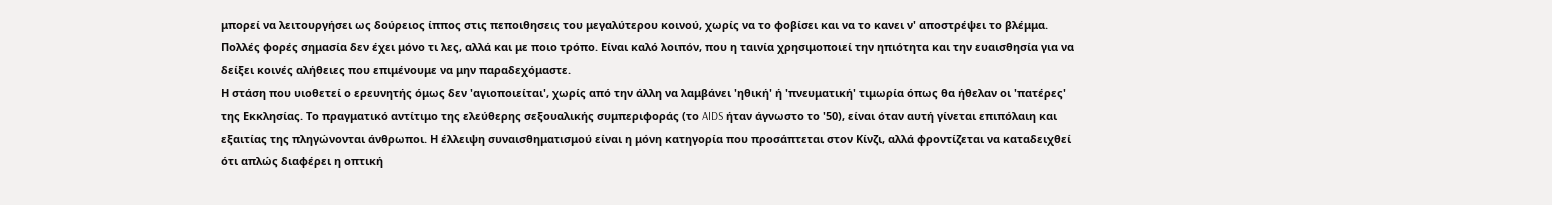μπορεί να λειτουργήσει ως δούρειος ίππος στις πεποιθησεις του μεγαλύτερου κοινού, χωρίς να το φοβίσει και να το κανει ν' αποστρέψει το βλέμμα. Πολλές φορές σημασία δεν έχει μόνο τι λες, αλλά και με ποιο τρόπο. Είναι καλό λοιπόν, που η ταινία χρησιμοποιεί την ηπιότητα και την ευαισθησία για να δείξει κοινές αλήθειες που επιμένουμε να μην παραδεχόμαστε.
Η στάση που υιοθετεί ο ερευνητής όμως δεν 'αγιοποιείται', χωρίς από την άλλη να λαμβάνει 'ηθική' ή 'πνευματική' τιμωρία όπως θα ήθελαν οι 'πατέρες' της Εκκλησίας. Το πραγματικό αντίτιμο της ελεύθερης σεξουαλικής συμπεριφοράς (το AIDS ήταν άγνωστο το '50), είναι όταν αυτή γίνεται επιπόλαιη και εξαιτίας της πληγώνονται άνθρωποι. Η έλλειψη συναισθηματισμού είναι η μόνη κατηγορία που προσάπτεται στον Κίνζι, αλλά φροντίζεται να καταδειχθεί ότι απλώς διαφέρει η οπτική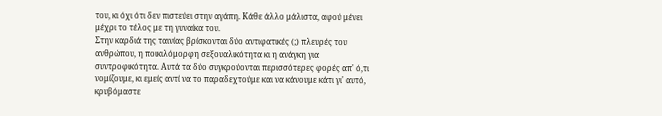του, κι όχι ότι δεν πιστεύει στην αγάπη. Κάθε άλλο μάλιστα, αφού μένει μέχρι το τέλος με τη γυναίκα του.
Στην καρδιά της ταινίας βρίσκονται δύο αντιφατικές (;) πλευρές του ανθρώπου, η ποικιλόμορφη σεξουαλικότητα κι η ανάγκη για συντροφικότητα. Αυτά τα δύο συγκρούονται περισσότερες φορές απ' ό,τι νομίζουμε, κι εμείς αντί να το παραδεχτούμε και να κάνουμε κάτι γι' αυτό, κρυβόμαστε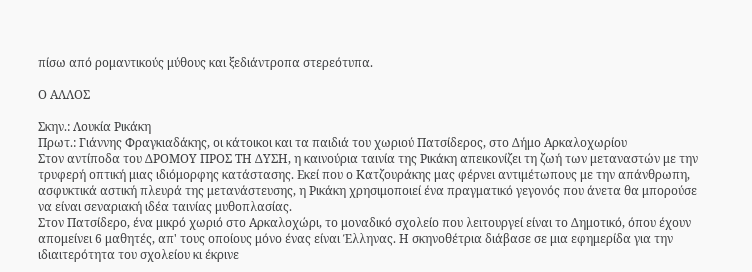πίσω από ρομαντικούς μύθους και ξεδιάντροπα στερεότυπα.

Ο ΑΛΛΟΣ

Σκην.: Λουκία Ρικάκη
Πρωτ.: Γιάννης Φραγκιαδάκης, οι κάτοικοι και τα παιδιά του χωριού Πατσίδερος, στο Δήμο Αρκαλοχωρίου
Στον αντίποδα του ΔΡΟΜΟΥ ΠΡΟΣ ΤΗ ΔΥΣΗ, η καινούρια ταινία της Ρικάκη απεικονίζει τη ζωή των μεταναστών με την τρυφερή οπτική μιας ιδιόμορφης κατάστασης. Εκεί που ο Κατζουράκης μας φέρνει αντιμέτωπους με την απάνθρωπη, ασφυκτικά αστική πλευρά της μετανάστευσης, η Ρικάκη χρησιμοποιεί ένα πραγματικό γεγονός που άνετα θα μπορούσε να είναι σεναριακή ιδέα ταινίας μυθοπλασίας.
Στον Πατσίδερο, ένα μικρό χωριό στο Αρκαλοχώρι, το μοναδικό σχολείο που λειτουργεί είναι το Δημοτικό, όπου έχουν απομείνει 6 μαθητές, απ' τους οποίους μόνο ένας είναι Έλληνας. Η σκηνοθέτρια διάβασε σε μια εφημερίδα για την ιδιαιτερότητα του σχολείου κι έκρινε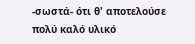-σωστά- ότι θ' αποτελούσε πολύ καλό υλικό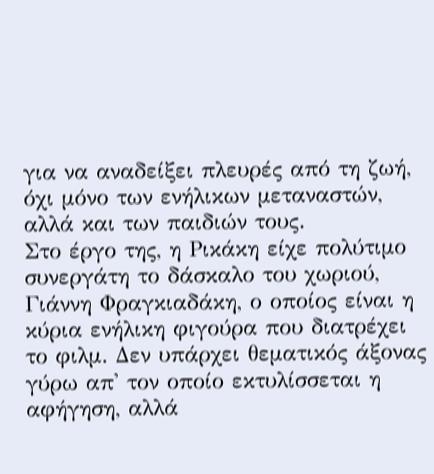για να αναδείξει πλευρές από τη ζωή, όχι μόνο των ενήλικων μεταναστών, αλλά και των παιδιών τους.
Στο έργο της, η Ρικάκη είχε πολύτιμο συνεργάτη το δάσκαλο του χωριού, Γιάννη Φραγκιαδάκη, ο οποίος είναι η κύρια ενήλικη φιγούρα που διατρέχει το φιλμ. Δεν υπάρχει θεματικός άξονας γύρω απ' τον οποίο εκτυλίσσεται η αφήγηση, αλλά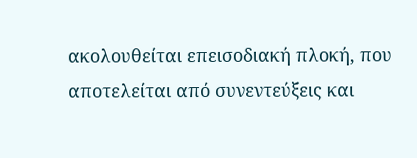ακολουθείται επεισοδιακή πλοκή, που αποτελείται από συνεντεύξεις και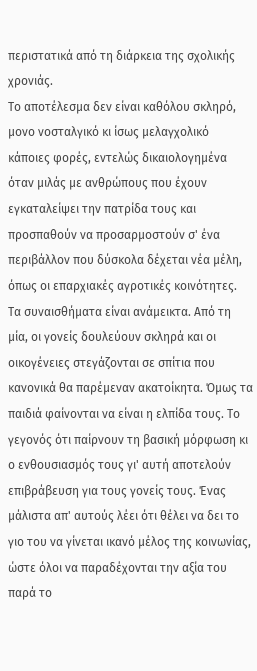περιστατικά από τη διάρκεια της σχολικής χρονιάς.
Το αποτέλεσμα δεν είναι καθόλου σκληρό, μονο νοσταλγικό κι ίσως μελαγχολικό κάποιες φορές, εντελώς δικαιολογημένα όταν μιλάς με ανθρώπους που έχουν εγκαταλείψει την πατρίδα τους και προσπαθούν να προσαρμοστούν σ' ένα περιβάλλον που δύσκολα δέχεται νέα μέλη, όπως οι επαρχιακές αγροτικές κοινότητες.
Τα συναισθήματα είναι ανάμεικτα. Από τη μία, οι γονείς δουλεύουν σκληρά και οι οικογένειες στεγάζονται σε σπίτια που κανονικά θα παρέμεναν ακατοίκητα. Όμως τα παιδιά φαίνονται να είναι η ελπίδα τους. Το γεγονός ότι παίρνουν τη βασική μόρφωση κι ο ενθουσιασμός τους γι' αυτή αποτελούν επιβράβευση για τους γονείς τους. Ένας μάλιστα απ' αυτούς λέει ότι θέλει να δει το γιο του να γίνεται ικανό μέλος της κοινωνίας, ώστε όλοι να παραδέχονται την αξία του παρά το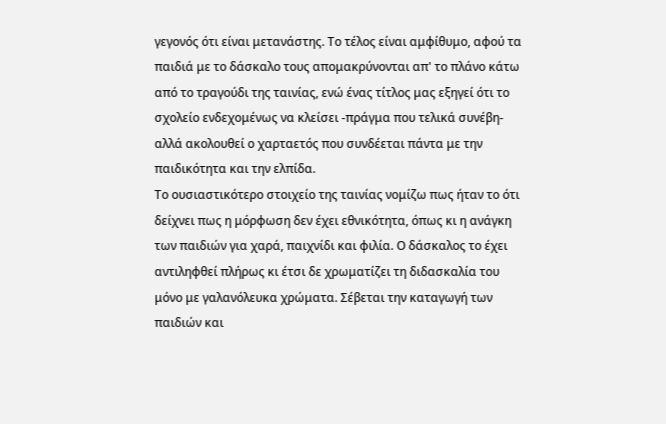γεγονός ότι είναι μετανάστης. Το τέλος είναι αμφίθυμο, αφού τα παιδιά με το δάσκαλο τους απομακρύνονται απ' το πλάνο κάτω από το τραγούδι της ταινίας, ενώ ένας τίτλος μας εξηγεί ότι το σχολείο ενδεχομένως να κλείσει -πράγμα που τελικά συνέβη- αλλά ακολουθεί ο χαρταετός που συνδέεται πάντα με την παιδικότητα και την ελπίδα.
Το ουσιαστικότερο στοιχείο της ταινίας νομίζω πως ήταν το ότι δείχνει πως η μόρφωση δεν έχει εθνικότητα, όπως κι η ανάγκη των παιδιών για χαρά, παιχνίδι και φιλία. Ο δάσκαλος το έχει αντιληφθεί πλήρως κι έτσι δε χρωματίζει τη διδασκαλία του μόνο με γαλανόλευκα χρώματα. Σέβεται την καταγωγή των παιδιών και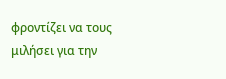φροντίζει να τους μιλήσει για την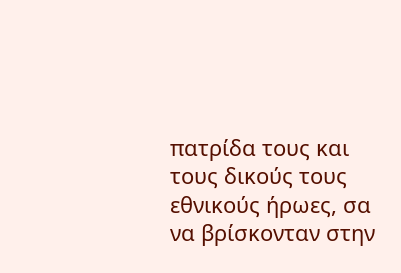πατρίδα τους και τους δικούς τους εθνικούς ήρωες, σα να βρίσκονταν στην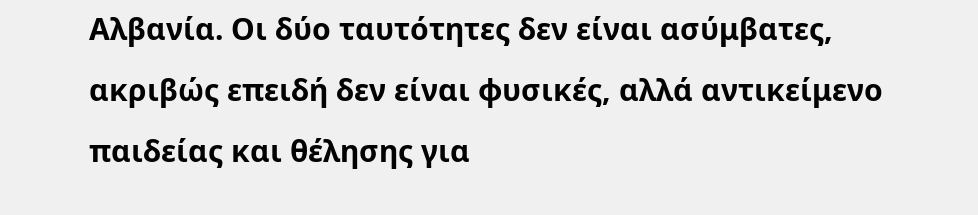Αλβανία. Οι δύο ταυτότητες δεν είναι ασύμβατες, ακριβώς επειδή δεν είναι φυσικές, αλλά αντικείμενο παιδείας και θέλησης για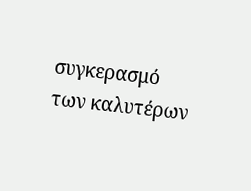συγκερασμό των καλυτέρων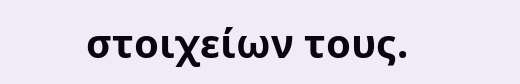στοιχείων τους.